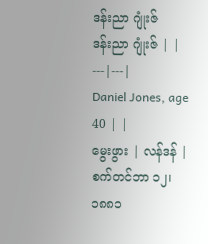ဒန်းညာ ဂျုံးဇ်
ဒန်းညာ ဂျုံးဇ် | |
---|---|
Daniel Jones, age 40 | |
မွေးဖွား | လန်ဒန် | စက်တင်ဘာ ၁၂၊ ၁၈၈၁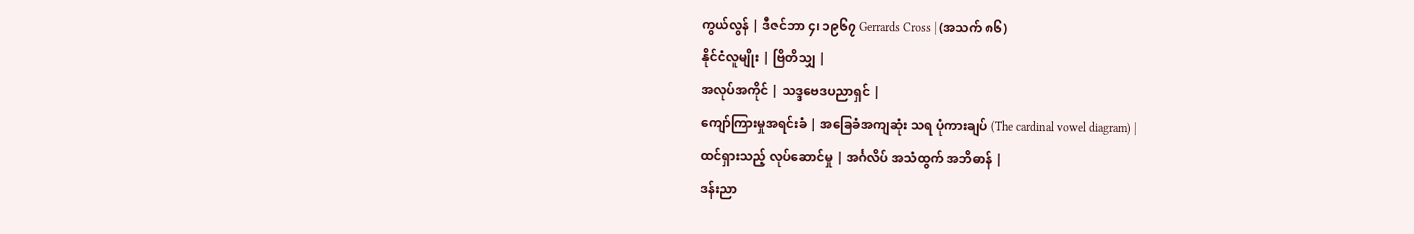ကွယ်လွန် | ဒီဇင်ဘာ ၄၊ ၁၉၆၇ Gerrards Cross | (အသက် ၈၆)
နိုင်ငံလူမျိုး | ဗြိတိသျှ |
အလုပ်အကိုင် | သဒ္ဒဗေဒပညာရှင် |
ကျော်ကြားမှုအရင်းခံ | အခြေခံအကျဆုံး သရ ပုံကားချပ် (The cardinal vowel diagram) |
ထင်ရှားသည့် လုပ်ဆောင်မှု | အင်္ဂလိပ် အသံထွက် အဘိဓာန် |
ဒန်းညာ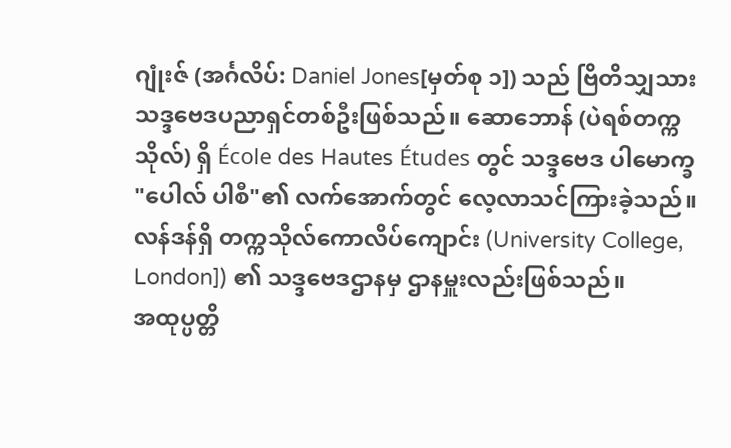ဂျုံးဇ် (အင်္ဂလိပ်: Daniel Jones[မှတ်စု ၁]) သည် ဗြိတိသျှသား သဒ္ဒဗေဒပညာရှင်တစ်ဦးဖြစ်သည်။ ဆောဘောန် (ပဲရစ်တက္ကသိုလ်) ရှိ École des Hautes Études တွင် သဒ္ဒဗေဒ ပါမောက္ခ "ပေါလ် ပါစီ"၏ လက်အောက်တွင် လေ့လာသင်ကြားခဲ့သည်။ လန်ဒန်ရှိ တက္ကသိုလ်ကောလိပ်ကျောင်း (University College, London]) ၏ သဒ္ဒဗေဒဌာနမှ ဌာနမှူးလည်းဖြစ်သည်။
အထုပ္ပတ္တိ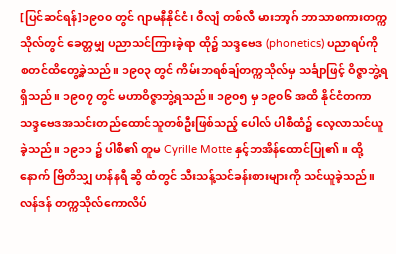[ပြင်ဆင်ရန်]၁၉၀၀ တွင် ဂျာမနီနိုင်ငံ၊ ဝီလျံ တစ်လီ မားဘာ့ဂ် ဘာသာစကားတက္ကသိုလ်တွင် ခေတ္တမျှ ပညာသင်ကြားခဲ့ရာ ထို၌ သဒ္ဒဗေဒ (phonetics) ပညာရပ်ကို စတင်ထိတွေ့ခဲ့သည်။ ၁၉၀၃ တွင် ကိမ်းဘရစ်ချ်တက္ကသိုလ်မှ သင်္ချာဖြင့် ဝိဇ္ဇာဘွဲ့ရရှိသည်။ ၁၉၀၇ တွင် မဟာဝိဇ္ဇာဘွဲ့ရသည်။ ၁၉၀၅ မှ ၁၉၀၆ အထိ နိုင်ငံတကာ သဒ္ဒဗေဒအသင်းတည်ထောင်သူတစ်ဦးဖြစ်သည့် ပေါလ် ပါစီထံ၌ လေ့လာသင်ယူခဲ့သည်။ ၁၉၁၁ ၌ ပါစီ၏ တူမ Cyrille Motte နှင့်ဘအိန်ထောင်ပြု၏။ ထို့နောက် ဗြိတိသျှ ဟန်နရီ ဆွိ ထံတွင် သီးသန့်သင်ခန်းစားများကို သင်ယူခဲ့သည်။
လန်ဒန် တက္ကသိုလ်ကောလိပ်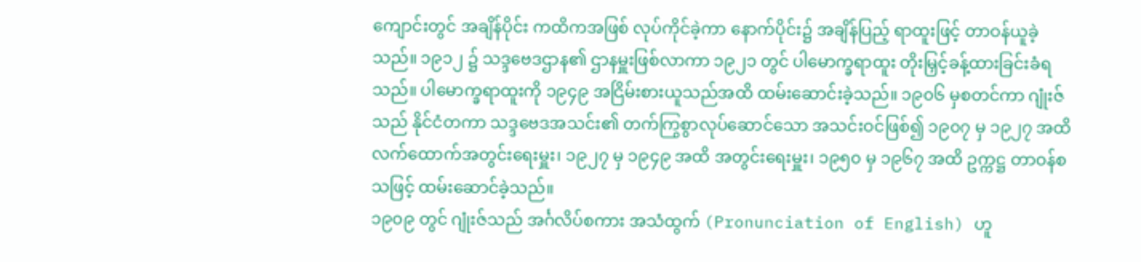ကျောင်းတွင် အချိန်ပိုင်း ကထိကအဖြစ် လုပ်ကိုင်ခဲ့ကာ နောက်ပိုင်း၌ အချိန်ပြည့် ရာထူးဖြင့် တာဝန်ယူခဲ့သည်။ ၁၉၁၂ ၌ သဒ္ဒဗေဒဌာန၏ ဌာနမှူးဖြစ်လာကာ ၁၉၂၁ တွင် ပါမောက္ခရာထူး တိုးမြှင့်ခန့်ထားခြင်းခံရသည်။ ပါမောက္ခရာထူးကို ၁၉၄၉ အငြိမ်းစားယူသည်အထိ ထမ်းဆောင်းခဲ့သည်။ ၁၉၀၆ မှစတင်ကာ ဂျုံးဇ်သည် နိုင်ငံတကာ သဒ္ဒဗေဒအသင်း၏ တက်ကြွစွာလုပ်ဆောင်သော အသင်းဝင်ဖြစ်၍ ၁၉၀၇ မှ ၁၉၂၇ အထိ လက်ထောက်အတွင်းရေးမှူး၊ ၁၉၂၇ မှ ၁၉၄၉ အထိ အတွင်းရေးမှူး၊ ၁၉၅၀ မှ ၁၉၆၇ အထိ ဥက္ကဋ္ဌ တာဝန်စသဖြင့် ထမ်းဆောင်ခဲ့သည်။
၁၉၀၉ တွင် ဂျုံးဇ်သည် အင်္ဂလိပ်စကား အသံထွက် (Pronunciation of English) ဟူ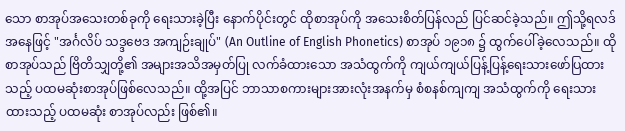သော စာအုပ်အသေးတစ်ခုကို ရေးသားခဲ့ပြီး နောက်ပိုင်းတွင် ထိုစာအုပ်ကို အသေးစိတ်ပြန်လည် ပြင်ဆင်ခဲ့သည်။ ဤသို့ရလဒ်အနေဖြင့် "အင်္ဂလိပ် သဒ္ဒဗေဒ အကျဉ်းချုပ်" (An Outline of English Phonetics) စာအုပ် ၁၉၁၈ ၌ ထွက်ပေါ်ခဲ့လေသည်။ ထိုစာအုပ်သည် ဗြိတိသျှတို့၏ အများအသိအမှတ်ပြု လက်ခံထားသော အသံထွက်ကို ကျယ်ကျယ်ပြန့်ပြန့်ရေးသားဖော်ပြထားသည့် ပထမဆုံးစာအုပ်ဖြစ်လေသည်။ ထို့အပြင် ဘာသာစကားများအားလုံးအနက်မှ စံစနစ်ကျကျ အသံထွက်ကို ရေးသားထားသည့် ပထမဆုံး စာအုပ်လည်း ဖြစ်၏။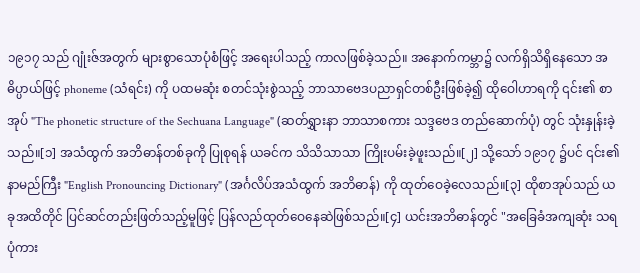၁၉၁၇ သည် ဂျုံးဇ်အတွက် များစွာသောပုံစံဖြင့် အရေးပါသည့် ကာလဖြစ်ခဲ့သည်။ အနောက်ကမ္ဘာ၌ လက်ရှိသိရှိနေသော အဓိပ္ပာယ်ဖြင့် phoneme (သံရင်း) ကို ပထမဆုံး စတင်သုံးစွဲသည့် ဘာသာဗေဒပညာရှင်တစ်ဦးဖြစ်ခဲ့၍ ထိုဝေါဟာရကို ၎င်း၏ စာအုပ် "The phonetic structure of the Sechuana Language" (ဆတ်ရွှားနာ ဘာသာစကား သဒ္ဒဗေဒ တည်ဆောက်ပုံ) တွင် သုံးနှုန်းခဲ့သည်။[၁] အသံထွက် အဘိဓာန်တစ်ခုကို ပြုစုရန် ယခင်က သိသိသာသာ ကြိုးပမ်းခဲ့ဖူးသည်။[၂] သို့သော် ၁၉၁၇ ၌ပင် ၎င်း၏ နာမည်ကြီး "English Pronouncing Dictionary" (အင်္ဂလိပ်အသံထွက် အဘိဓာန်) ကို ထုတ်ဝေခဲ့လေသည်။[၃] ထိုစာအုပ်သည် ယခုအထိတိုင် ပြင်ဆင်တည်းဖြတ်သည့်မူဖြင့် ပြန်လည်ထုတ်ဝေနေဆဲဖြစ်သည်။[၄] ယင်းအဘိဓာန်တွင် "အခြေခံအကျဆုံး သရ ပုံကား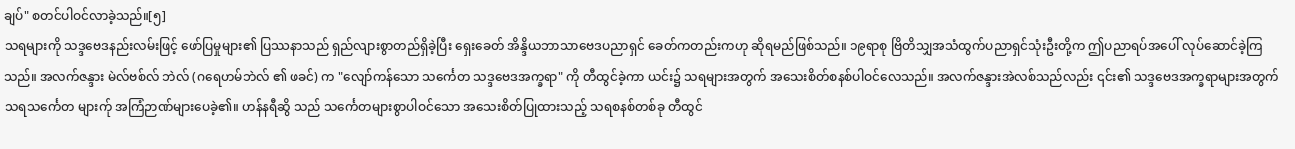ချပ်" စတင်ပါဝင်လာခဲ့သည်။[၅]
သရများကို သဒ္ဒဗေဒနည်းလမ်းဖြင့် ဖော်ပြမှုများ၏ ပြဿနာသည် ရှည်လျားစွာတည်ရှိခဲ့ပြီး ရှေးခေတ် အိန္ဒိယဘာသာဗေဒပညာရှင် ခေတ်ကတည်းကဟု ဆိုရမည်ဖြစ်သည်။ ၁၉ရာစု ဗြိတိသျှအသံထွက်ပညာရှင်သုံးဦးတို့က ဤပညာရပ်အပေါ် လုပ်ဆောင်ခဲ့ကြသည်။ အလက်ဇန္ဒား မဲလ်ဗစ်လ် ဘဲလ် (ဂရေဟမ်ဘဲလ် ၏ ဖခင်) က "လျော်ကန်သော သင်္ကေတ သဒ္ဒဗေဒအက္ခရာ" ကို တီထွင်ခဲ့ကာ ယင်း၌ သရများအတွက် အသေးစိတ်စနစ်ပါဝင်လေသည်။ အလက်ဇန္ဒားအဲလစ်သည်လည်း ၎င်း၏ သဒ္ဒဗေဒအက္ခရာများအတွက် သရသင်္ကေတ များက်ု အကြံဉာဏ်များပေခဲ့၏။ ဟန်နရီဆွိ သည် သင်္ကေတများစွာပါဝင်သော အသေးစိတ်ပြုထားသည့် သရစနစ်တစ်ခု တီထွင်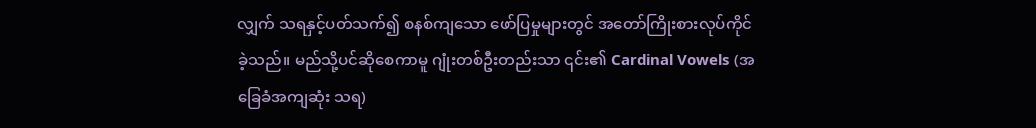လျှက် သရနှင့်ပတ်သက်၍ စနစ်ကျသော ဖော်ပြမှုများတွင် အတော်ကြိုးစားလုပ်ကိုင်ခဲ့သည်။ မည်သို့ပင်ဆိုစေကာမူ ဂျုံးတစ်ဦးတည်းသာ ၎င်း၏ Cardinal Vowels (အခြေခံအကျဆုံး သရ)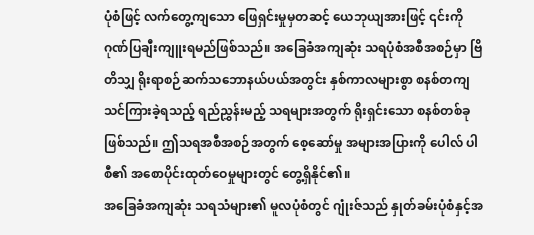ပုံစံဖြင့် လက်တွေ့ကျသော ဖြေရှင်းမှုမှတဆင့် ယေဘုယျအားဖြင့် ၎င်းကို ဂုဏ်ပြချီးကျူးရမည်ဖြစ်သည်။ အခြေခံအကျဆုံး သရပုံစံအစီအစဉ်မှာ ဗြိတိသျှ ရိုးရာစဉ်ဆက်သဘောနယ်ပယ်အတွင်း နှစ်ကာလများစွာ စနစ်တကျသင်ကြားခဲ့ရသည့် ရည်ညွှန်းမည့် သရများအတွက် ရိုးရှင်းသော စနစ်တစ်ခုဖြစ်သည်။ ဤသရအစီအစဉ်အတွက် စေ့ဆော်မှု အများအပြားကို ပေါလ် ပါစီ၏ အစောပိုင်းထုတ်ဝေမှုများတွင် တွေ့ရှိနိုင်၏။
အခြေခံအကျဆုံး သရသံများ၏ မူလပုံစံတွင် ဂျုံးဇ်သည် နှုတ်ခမ်းပုံစံနှင့်အ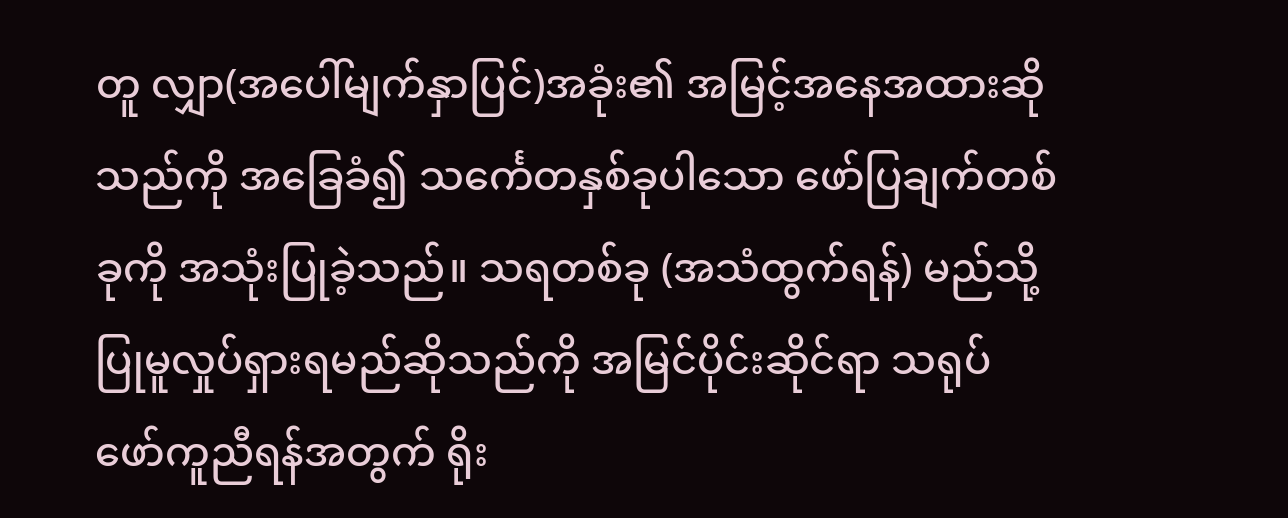တူ လျှာ(အပေါ်မျက်နှာပြင်)အခုံး၏ အမြင့်အနေအထားဆိုသည်ကို အခြေခံ၍ သင်္ကေတနှစ်ခုပါသော ဖော်ပြချက်တစ်ခုကို အသုံးပြုခဲ့သည်။ သရတစ်ခု (အသံထွက်ရန်) မည်သို့ ပြုမူလှုပ်ရှားရမည်ဆိုသည်ကို အမြင်ပိုင်းဆိုင်ရာ သရုပ်ဖော်ကူညီရန်အတွက် ရိုး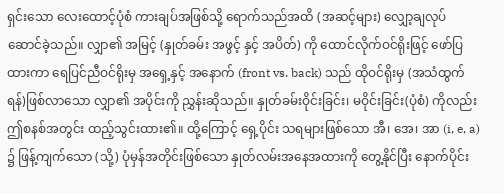ရှင်းသော လေးထောင့်ပုံစံ ကားချပ်အဖြစ်သို့ ရောက်သည်အထိ (အဆင့်များ) လျှော့ချလုပ်ဆောင်ခဲ့သည်။ လျှာ၏ အမြင့် (နှုတ်ခမ်း အဖွင့် နှင့် အပိတ်) ကို ထောင်လိုက်ဝင်ရိုးဖြင့် ဖော်ပြထားကာ ရေပြင်ညီဝင်ရိုးမှ အရှေ့နှင့် အနောက် (front vs. back) သည် ထိုဝင်ရိုးမှ (အသံထွက်ရန်)ဖြစ်လာသော လျှာ၏ အပိုင်းကို ညွှန်းဆိုသည်။ နှုတ်ခမ်းဝိုင်းခြင်း၊ မဝိုင်းခြင်း(ပုံစံ) ကိုလည်း ဤစနစ်အတွင်း ထည့်သွင်းထား၏။ ထို့ကြောင့် ရှေ့ပိုင်း သရများဖြစ်သော အီ၊ အေ၊ အာ (i, e, a) ၌ ဖြန့်ကျက်သော (သို့) ပုံမှန်အတိုင်းဖြစ်သော နှုတ်လမ်းအနေအထားကို တွေ့နိုင်ပြီး နောက်ပိုင်း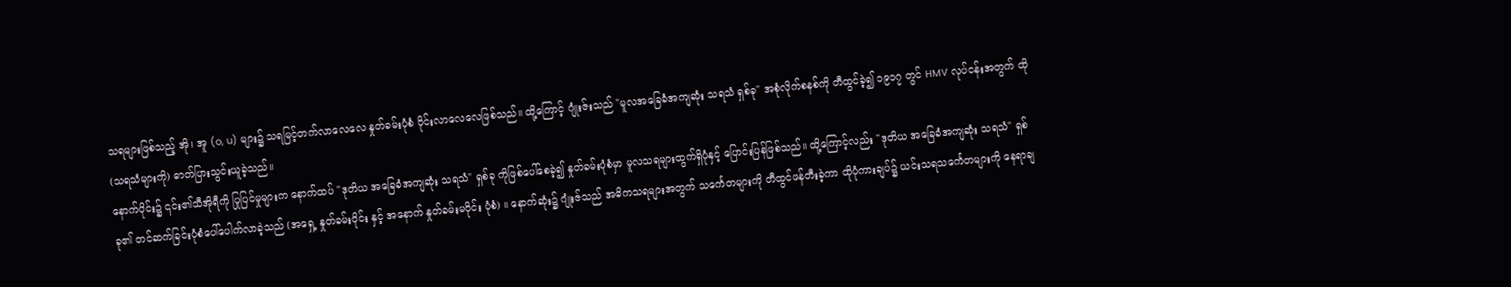သရများဖြစ်သည့် အို၊ အူ (o, u) များ၌ သရမြင့်တက်လာလေလေ နှုတ်ခမ်းပုံစံ ဝိုင်းလာလေလေဖြစ်သည်။ ထို့ကြောင့် ဂျုံးဇ်းသည် "မူလအခြေခံအကျဆုံး သရသံ ရှစ်ခု" အစုံလိုက်စနစ်ကို တီထွင်ခဲ့၍ ၁၉၁၇ တွင် HMV လုပ်ငန်းအတွက် ထို(သရသံများကို) ဓာတ်ပြားသွင်းယူခဲ့သည်။
နောက်ပိုင်း၌ ၎င်း၏သီအိုရီကို ပြုပြင်မှုများက နောက်ထပ် "ဒုတိယ အခြေခံအကျဆုံး သရသံ" ရှစ်ခု ကိုဖြစ်ပေါ်စေခဲ့၍ နှုတ်ခမ်းပုံစံမှာ မူလသရများထွက်ရှိပုံနှင့် ပြောင်းပြန်ဖြစ်သည်။ ထို့ကြောင့်လည်း "ဒုတိယ အခြေခံအကျဆုံး သရသံ" ရှစ်ခု၏ တင်ဆက်ခြင်းပုံစံပေါ်ပေါက်လာခဲ့သည် (အရှေ့ နှုတ်ခမ်းဝိုင်း နှင့် အနောက် နှုတ်ခမ်းမဝိုင်း ပုံစံ) ။ နောက်ဆုံး၌ ဂျုံးဇ်သည် အဓိကသရများအတွက် သင်္ကေတများကို တီထွင်ဖန်တီးခဲ့ကာ ထိုပုံကားချပ်၌ ယင်းသရသင်္ကေတများကို နေရာချ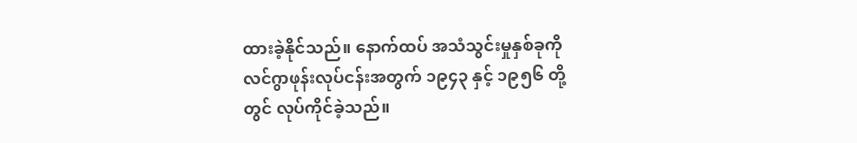ထားခဲ့နိုင်သည်။ နောက်ထပ် အသံသွင်းမှုနှစ်ခုကို လင်ဂွာဖုန်းလုပ်ငန်းအတွက် ၁၉၄၃ နှင့် ၁၉၅၆ တို့တွင် လုပ်ကိုင်ခဲ့သည်။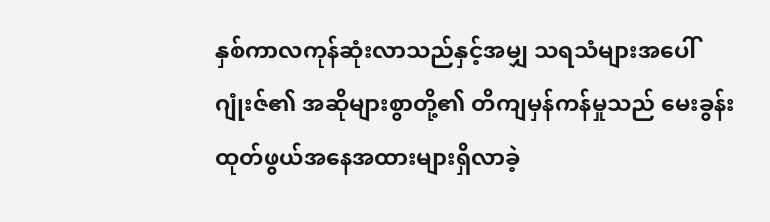နှစ်ကာလကုန်ဆုံးလာသည်နှင့်အမျှ သရသံများအပေါ် ဂျုံးဇ်၏ အဆိုများစွာတို့၏ တိကျမှန်ကန်မှုသည် မေးခွန်းထုတ်ဖွယ်အနေအထားများရှိလာခဲ့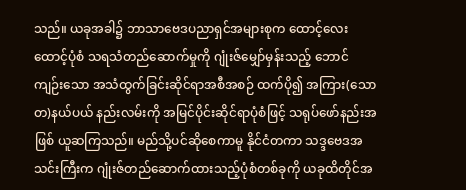သည်။ ယခုအခါ၌ ဘာသာဗေဒပညာရှင်အများစုက ထောင့်လေးထောင့်ပုံစံ သရသံတည်ဆောက်မှုကို ဂျုံးဇ်မျှော်မှန်းသည့် ဘောင်ကျဉ်းသော အသံထွက်ခြင်းဆိုင်ရာအစီအစဉ် ထက်ပို၍ အကြား(သောတ)နယ်ပယ် နည်းလမ်းကို အမြင်ပိုင်းဆိုင်ရာပုံစံဖြင့် သရုပ်ဖော်နည်းအဖြစ် ယူဆကြသည်။ မည်သို့ပင်ဆိုစေကာမူ နိုင်ငံတကာ သဒ္ဒဗေဒအသင်းကြီးက ဂျုံးဇ်တည်ဆောက်ထားသည့်ပုံစံတစ်ခုကို ယခုထိတိုင်အ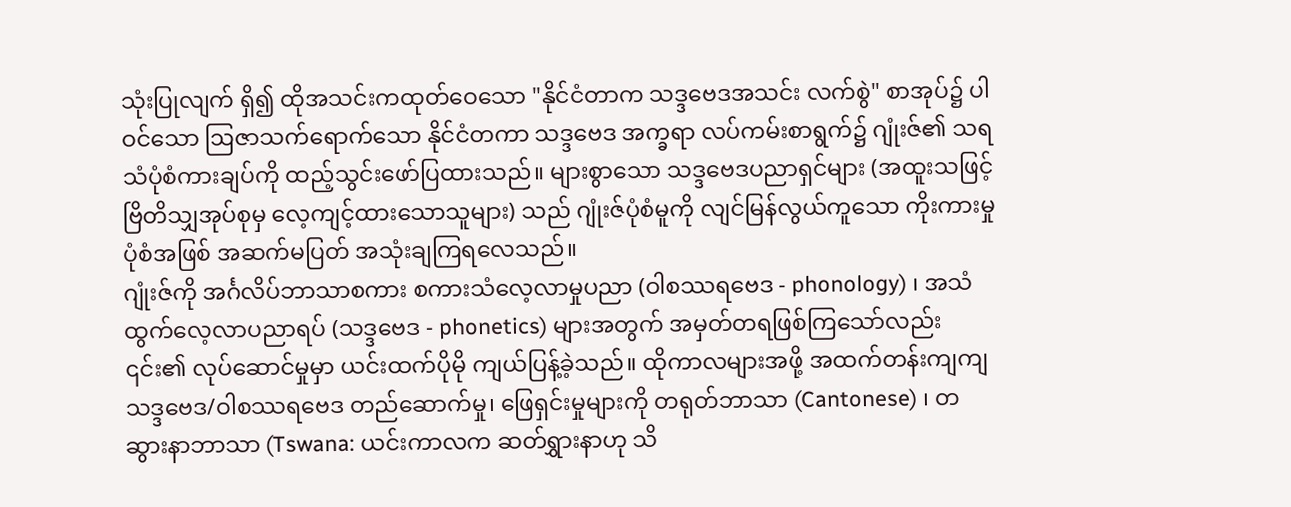သုံးပြုလျက် ရှိ၍ ထိုအသင်းကထုတ်ဝေသော "နိုင်ငံတာက သဒ္ဒဗေဒအသင်း လက်စွဲ" စာအုပ်၌ ပါဝင်သော ဩဇာသက်ရောက်သော နိုင်ငံတကာ သဒ္ဒဗေဒ အက္ခရာ လပ်ကမ်းစာရွက်၌ ဂျုံးဇ်၏ သရသံပုံစံကားချပ်ကို ထည့်သွင်းဖော်ပြထားသည်။ များစွာသော သဒ္ဒဗေဒပညာရှင်များ (အထူးသဖြင့် ဗြိတိသျှအုပ်စုမှ လေ့ကျင့်ထားသောသူများ) သည် ဂျုံးဇ်ပုံစံမူကို လျင်မြန်လွယ်ကူသော ကိုးကားမှုပုံစံအဖြစ် အဆက်မပြတ် အသုံးချကြရလေသည်။
ဂျုံးဇ်ကို အင်္ဂလိပ်ဘာသာစကား စကားသံလေ့လာမှုပညာ (ဝါစဿရဗေဒ - phonology) ၊ အသံထွက်လေ့လာပညာရပ် (သဒ္ဒဗေဒ - phonetics) များအတွက် အမှတ်တရဖြစ်ကြသော်လည်း ၎င်း၏ လုပ်ဆောင်မှုမှာ ယင်းထက်ပိုမို ကျယ်ပြန့်ခဲ့သည်။ ထိုကာလများအဖို့ အထက်တန်းကျကျ သဒ္ဒဗေဒ/ဝါစဿရဗေဒ တည်ဆောက်မှု၊ ဖြေရှင်းမှုများကို တရုတ်ဘာသာ (Cantonese) ၊ တဆွားနာဘာသာ (Tswana: ယင်းကာလက ဆတ်ရွှားနာဟု သိ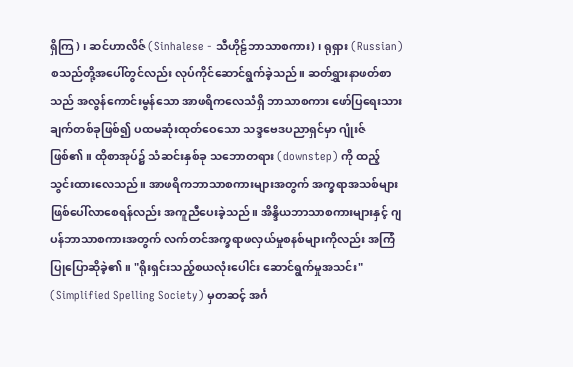ရှိကြ ) ၊ ဆင်ဟာလိဇ် (Sinhalese - သီဟိုဠ်ဘာသာစကား) ၊ ရုရှား (Russian) စသည်တို့အပေါ်တွင်လည်း လုပ်ကိုင်ဆောင်ရွက်ခဲ့သည်။ ဆတ်ရွှားနာဖတ်စာ သည် အလွန်ကောင်းမွန်သော အာဖရိကလေသံရှိ ဘာသာစကား ဖော်ပြရေးသားချက်တစ်ခုဖြစ်၍ ပထမဆုံးထုတ်ဝေသော သဒ္ဒဗေဒပညာရှင်မှာ ဂျုံးဇ်ဖြစ်၏။ ထိုစာအုပ်၌ သံဆင်းနှစ်ခု သဘောတရား (downstep) ကို ထည့်သွင်းထားလေသည်။ အာဖရိကဘာသာစကားများအတွက် အက္ခရာအသစ်များဖြစ်ပေါ်လာစေရန်လည်း အကူညီပေးခဲ့သည်။ အိန္ဒိယဘာသာစကားများနှင့် ဂျပန်ဘာသာစကားအတွက် လက်တင်အက္ခရာဖလှယ်မှုစနစ်များကိုလည်း အကြံပြုပြောဆိုခဲ့၏။ "ရိုးရှင်းသည့်စယလုံးပေါင်း ဆောင်ရွက်မှုအသင်း" (Simplified Spelling Society) မှတဆင့် အင်္ဂ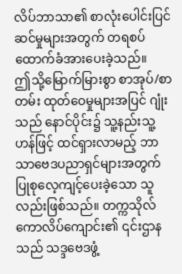လိပ်ဘာသာ၏ စာလုံးပေါင်းပြင်ဆင်မှုများအတွက် တရစပ် ထောက်ခံအားပေးခဲ့သည်။
ဤသို့မြောက်မြားစွာ စာအုပ်/စာတမ်း ထုတ်ဝေမှုများအပြင် ဂျုံးသည် နောင်ပိုင်း၌ သူ့နည်းသူ့ဟန်ဖြင့် ထင်ရှားလာမည့် ဘာသာဗေဒပညာရှင်များအတွက် ပြုစုလေ့ကျင့်ပေးခဲ့သော သူလည်းဖြစ်သည်။ တက္ကသိုလ်ကောလိပ်ကျောင်း၏ ၎င်းဌာနသည် သဒ္ဒဗေဒဖွံ့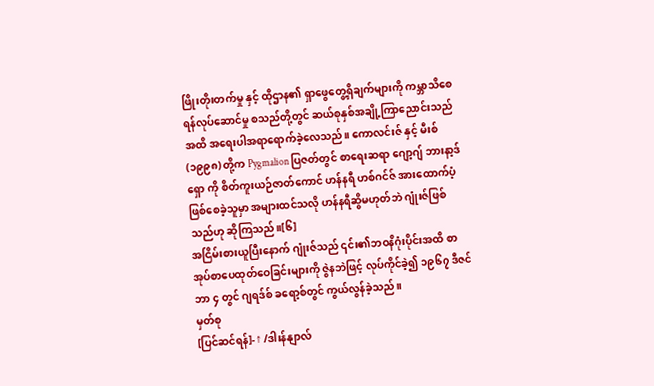ဖြိုးတိုးတက်မှု နှင့် ထိုဌာန၏ ရှာဖွေတွေ့ရှိချက်များကို ကမ္ဘာသိစေရန်လုပ်ဆောင်မှု စသည်တို့တွင် ဆယ်စုနှစ်အချို့ကြာညောင်းသည်အထိ အရေးပါအရာရောက်ခဲ့လေသည်။ ကောလင်းဇ် နှင့် မီးစ် (၁၉၉၈) တို့က Pygmalion ပြဇတ်တွင် စာရေးဆရာ ဂျော့ဂျ် ဘားနာ့ဒ်ရှော ကို စိတ်ကူးယဉ်ဇာတ်ကောင် ဟန်နရီ ဟစ်ဂင်ဇ် အားထောက်ပံ့ဖြစ်စေခဲ့သူမှာ အများထင်သလို ဟန်နရီဆွိမဟုတ်ဘဲ ဂျုံးဇ်ဖြစ်သည်ဟု ဆိုကြသည်။[၆]
အငြိမ်းစားယူပြီးနောက် ဂျုံးဇ်သည် ၎င်း၏ဘဝနိဂုံးပိုင်းအထိ စာအုပ်စာပေထုတ်ဝေခြင်းများကို ဇွဲနဘဲဖြင့် လုပ်ကိုင်ခဲ့၍ ၁၉၆၇ ဒီဇင်ဘာ ၄ တွင် ဂျရဒ်စ် ခရော့စ်တွင် ကွယ်လွန်ခဲ့သည်။
မှတ်စု
[ပြင်ဆင်ရန်]- ↑ /ဒါးန်နျာလ်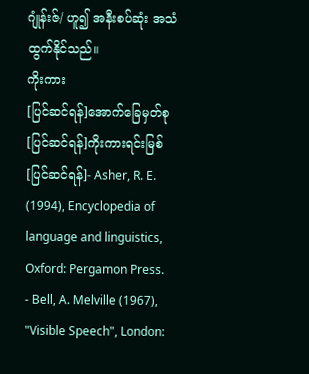ဂျုံန်းဇ်/ ဟူ၍ အနီးစပ်ဆုံး အသံထွက်နိုင်သည်။
ကိုးကား
[ပြင်ဆင်ရန်]အောက်ခြေမှတ်စု
[ပြင်ဆင်ရန်]ကိုးကားရင်းမြစ်
[ပြင်ဆင်ရန်]- Asher, R. E. (1994), Encyclopedia of language and linguistics, Oxford: Pergamon Press.
- Bell, A. Melville (1967), "Visible Speech", London: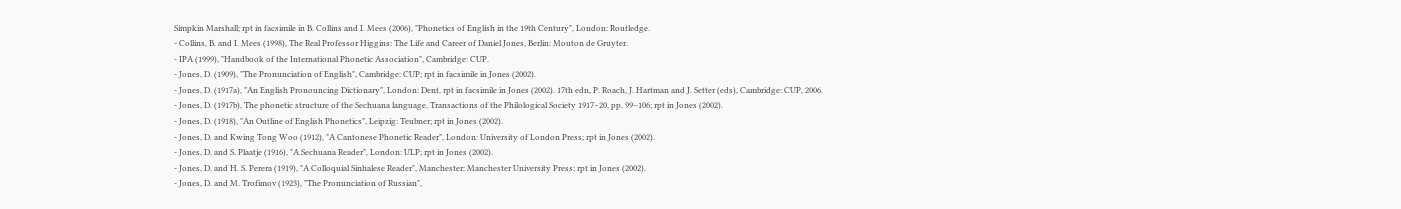Simpkin Marshall; rpt in facsimile in B. Collins and I. Mees (2006), "Phonetics of English in the 19th Century", London: Routledge.
- Collins, B. and I. Mees (1998), The Real Professor Higgins: The Life and Career of Daniel Jones, Berlin: Mouton de Gruyter.
- IPA (1999), "Handbook of the International Phonetic Association", Cambridge: CUP.
- Jones, D. (1909), "The Pronunciation of English", Cambridge: CUP; rpt in facsimile in Jones (2002).
- Jones, D. (1917a), "An English Pronouncing Dictionary", London: Dent, rpt in facsimile in Jones (2002). 17th edn, P. Roach, J. Hartman and J. Setter (eds), Cambridge: CUP, 2006.
- Jones, D. (1917b), The phonetic structure of the Sechuana language, Transactions of the Philological Society 1917–20, pp. 99–106; rpt in Jones (2002).
- Jones, D. (1918), "An Outline of English Phonetics", Leipzig: Teubner; rpt in Jones (2002).
- Jones, D. and Kwing Tong Woo (1912), "A Cantonese Phonetic Reader", London: University of London Press; rpt in Jones (2002).
- Jones, D. and S. Plaatje (1916), "A Sechuana Reader", London: ULP; rpt in Jones (2002).
- Jones, D. and H. S. Perera (1919), "A Colloquial Sinhalese Reader", Manchester: Manchester University Press; rpt in Jones (2002).
- Jones, D. and M. Trofimov (1923), "The Pronunciation of Russian",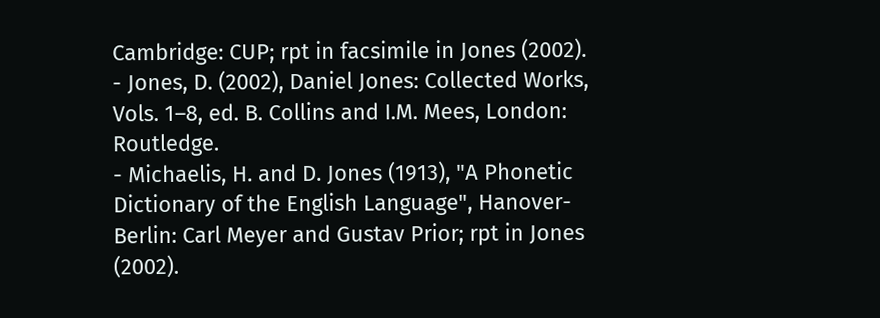Cambridge: CUP; rpt in facsimile in Jones (2002).
- Jones, D. (2002), Daniel Jones: Collected Works, Vols. 1–8, ed. B. Collins and I.M. Mees, London: Routledge.
- Michaelis, H. and D. Jones (1913), "A Phonetic Dictionary of the English Language", Hanover-Berlin: Carl Meyer and Gustav Prior; rpt in Jones (2002).